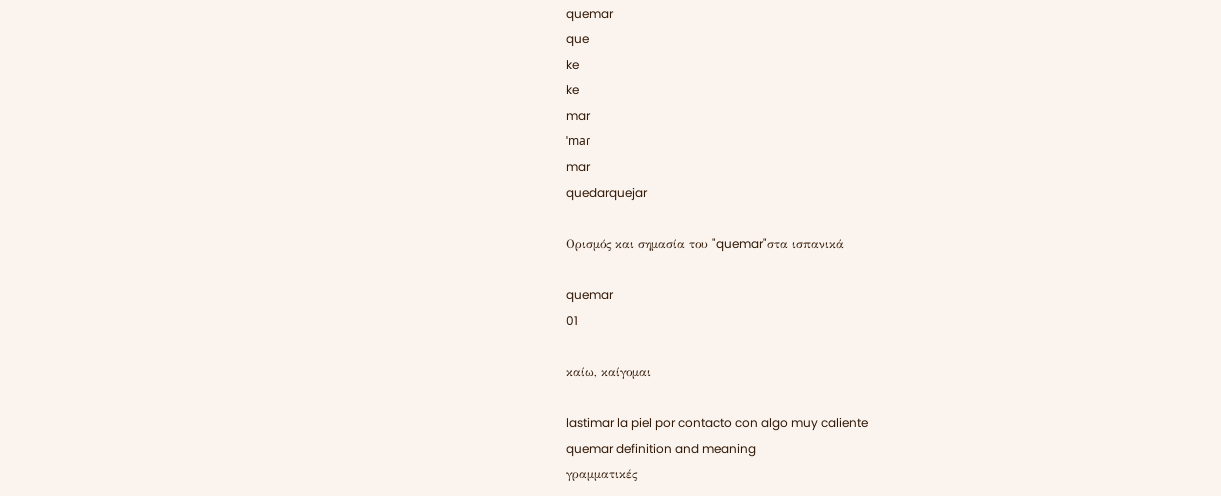quemar
que
ke
ke
mar
ˈmaɾ
mar
quedarquejar

Ορισμός και σημασία του "quemar"στα ισπανικά

quemar
01

καίω, καίγομαι

lastimar la piel por contacto con algo muy caliente
quemar definition and meaning
γραμματικές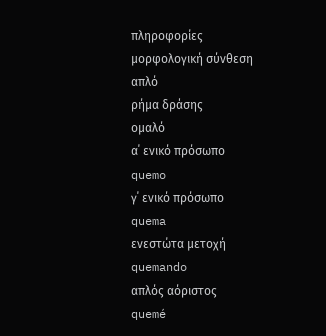πληροφορίες
μορφολογική σύνθεση
απλό
ρήμα δράσης
ομαλό
α΄ ενικό πρόσωπο
quemo
γ΄ ενικό πρόσωπο
quema
ενεστώτα μετοχή
quemando
απλός αόριστος
quemé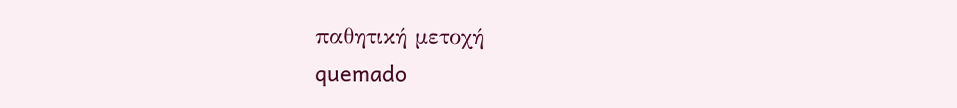παθητική μετοχή
quemado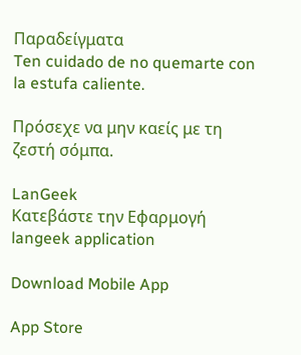Παραδείγματα
Ten cuidado de no quemarte con la estufa caliente.

Πρόσεχε να μην καείς με τη ζεστή σόμπα.

LanGeek
Κατεβάστε την Εφαρμογή
langeek application

Download Mobile App

App Store